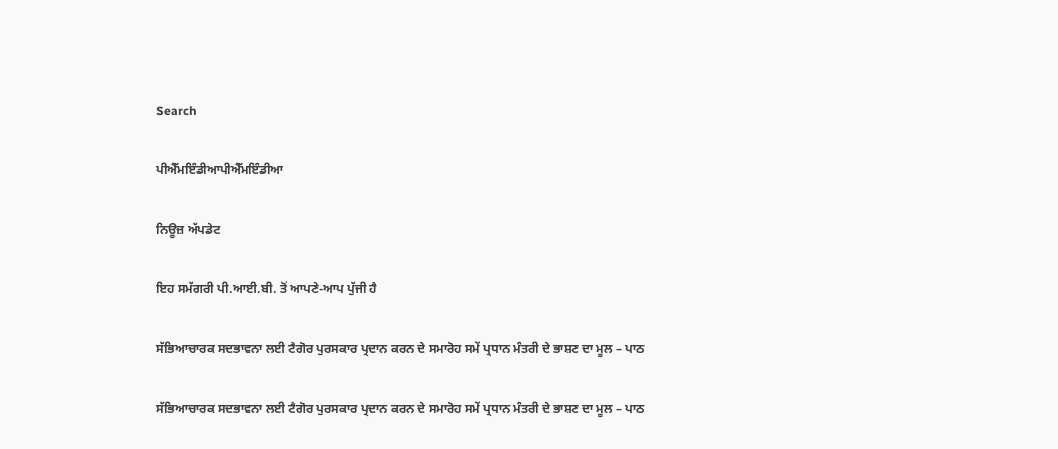Search

ਪੀਐੱਮਇੰਡੀਆਪੀਐੱਮਇੰਡੀਆ

ਨਿਊਜ਼ ਅੱਪਡੇਟ

ਇਹ ਸਮੱਗਰੀ ਪੀ.ਆਈ.ਬੀ. ਤੋਂ ਆਪਣੇ-ਆਪ ਪੁੱਜੀ ਹੈ

ਸੱਭਿਆਚਾਰਕ ਸਦਭਾਵਨਾ ਲਈ ਟੈਗੋਰ ਪੁਰਸਕਾਰ ਪ੍ਰਦਾਨ ਕਰਨ ਦੇ ਸਮਾਰੋਹ ਸਮੇਂ ਪ੍ਰਧਾਨ ਮੰਤਰੀ ਦੇ ਭਾਸ਼ਣ ਦਾ ਮੂਲ – ਪਾਠ

ਸੱਭਿਆਚਾਰਕ ਸਦਭਾਵਨਾ ਲਈ ਟੈਗੋਰ ਪੁਰਸਕਾਰ ਪ੍ਰਦਾਨ ਕਰਨ ਦੇ ਸਮਾਰੋਹ ਸਮੇਂ ਪ੍ਰਧਾਨ ਮੰਤਰੀ ਦੇ ਭਾਸ਼ਣ ਦਾ ਮੂਲ – ਪਾਠ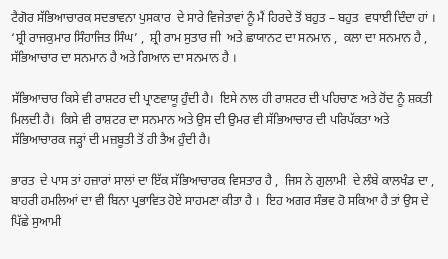ਟੈਗੋਰ ਸੱਭਿਆਚਾਰਕ ਸਦਭਾਵਨਾ ਪੁਸਕਾਰ  ਦੇ ਸਾਰੇ ਵਿਜੇਤਾਵਾਂ ਨੂੰ ਮੈਂ ਹਿਰਦੇ ਤੋਂ ਬਹੁਤ – ਬਹੁਤ  ਵਧਾਈ ਦਿੰਦਾ ਹਾਂ ।  ‘ਸ਼੍ਰੀ ਰਾਜਕੁਮਾਰ ਸਿੰਹਾਜਿਤ ਸਿੰਘ’ ,  ਸ਼੍ਰੀ ਰਾਮ ਸੁਤਾਰ ਜੀ  ਅਤੇ ਛਾਯਾਨਟ ਦਾ ਸਨਮਾਨ ,  ਕਲਾ ਦਾ ਸਨਮਾਨ ਹੈ ,  ਸੱਭਿਆਚਾਰ ਦਾ ਸਨਮਾਨ ਹੈ ਅਤੇ ਗਿਆਨ ਦਾ ਸਨਮਾਨ ਹੈ ।

ਸੱਭਿਆਚਾਰ ਕਿਸੇ ਵੀ ਰਾਸ਼ਟਰ ਦੀ ਪ੍ਰਾਣਵਾਯੂ ਹੁੰਦੀ ਹੈ।  ਇਸੇ ਨਾਲ ਹੀ ਰਾਸ਼ਟਰ ਦੀ ਪਹਿਚਾਣ ਅਤੇ ਹੋਂਦ ਨੂੰ ਸ਼ਕਤੀ ਮਿਲਦੀ ਹੈ।  ਕਿਸੇ ਵੀ ਰਾਸ਼ਟਰ ਦਾ ਸਨਮਾਨ ਅਤੇ ਉਸ ਦੀ ਉਮਰ ਵੀ ਸੱਭਿਆਚਾਰ ਦੀ ਪਰਿਪੱਕਤਾ ਅਤੇ ਸੱਭਿਆਚਾਰਕ ਜੜ੍ਹਾਂ ਦੀ ਮਜ਼ਬੂਤੀ ਤੋਂ ਹੀ ਤੈਅ ਹੁੰਦੀ ਹੈ।

ਭਾਰਤ  ਦੇ ਪਾਸ ਤਾਂ ਹਜ਼ਾਰਾਂ ਸਾਲਾਂ ਦਾ ਇੱਕ ਸੱਭਿਆਚਾਰਕ ਵਿਸਤਾਰ ਹੈ ,  ਜਿਸ ਨੇ ਗੁਲਾਮੀ  ਦੇ ਲੰਬੇ ਕਾਲਖੰਡ ਦਾ ,  ਬਾਹਰੀ ਹਮਲਿਆਂ ਦਾ ਵੀ ਬਿਨਾ ਪ੍ਰਭਾਵਿਤ ਹੋਏ ਸਾਹਮਣਾ ਕੀਤਾ ਹੈ ।  ਇਹ ਅਗਰ ਸੰਭਵ ਹੋ ਸਕਿਆ ਹੈ ਤਾਂ ਉਸ ਦੇ ਪਿੱਛੇ ਸੁਆਮੀ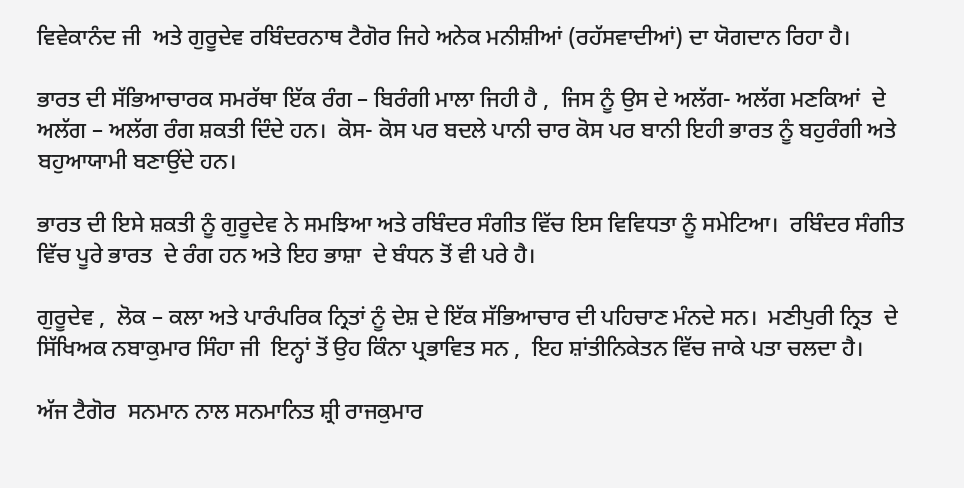ਵਿਵੇਕਾਨੰਦ ਜੀ  ਅਤੇ ਗੁਰੂਦੇਵ ਰਬਿੰਦਰਨਾਥ ਟੈਗੋਰ ਜਿਹੇ ਅਨੇਕ ਮਨੀਸ਼ੀਆਂ (ਰਹੱਸਵਾਦੀਆਂ) ਦਾ ਯੋਗਦਾਨ ਰਿਹਾ ਹੈ।

ਭਾਰਤ ਦੀ ਸੱਭਿਆਚਾਰਕ ਸਮਰੱਥਾ ਇੱਕ ਰੰਗ – ਬਿਰੰਗੀ ਮਾਲਾ ਜਿਹੀ ਹੈ ,  ਜਿਸ ਨੂੰ ਉਸ ਦੇ ਅਲੱਗ- ਅਲੱਗ ਮਣਕਿਆਂ  ਦੇ ਅਲੱਗ – ਅਲੱਗ ਰੰਗ ਸ਼ਕਤੀ ਦਿੰਦੇ ਹਨ।  ਕੋਸ- ਕੋਸ ਪਰ ਬਦਲੇ ਪਾਨੀ ਚਾਰ ਕੋਸ ਪਰ ਬਾਨੀ ਇਹੀ ਭਾਰਤ ਨੂੰ ਬਹੁਰੰਗੀ ਅਤੇ ਬਹੁਆਯਾਮੀ ਬਣਾਉਂਦੇ ਹਨ।

ਭਾਰਤ ਦੀ ਇਸੇ ਸ਼ਕਤੀ ਨੂੰ ਗੁਰੂਦੇਵ ਨੇ ਸਮਝਿਆ ਅਤੇ ਰਬਿੰਦਰ ਸੰਗੀਤ ਵਿੱਚ ਇਸ ਵਿਵਿਧਤਾ ਨੂੰ ਸਮੇਟਿਆ।  ਰਬਿੰਦਰ ਸੰਗੀਤ ਵਿੱਚ ਪੂਰੇ ਭਾਰਤ  ਦੇ ਰੰਗ ਹਨ ਅਤੇ ਇਹ ਭਾਸ਼ਾ  ਦੇ ਬੰਧਨ ਤੋਂ ਵੀ ਪਰੇ ਹੈ।

ਗੁਰੂਦੇਵ ,  ਲੋਕ – ਕਲਾ ਅਤੇ ਪਾਰੰਪਰਿਕ ਨ੍ਰਿਤਾਂ ਨੂੰ ਦੇਸ਼ ਦੇ ਇੱਕ ਸੱਭਿਆਚਾਰ ਦੀ ਪਹਿਚਾਣ ਮੰਨਦੇ ਸਨ।  ਮਣੀਪੁਰੀ ਨ੍ਰਿਤ  ਦੇ ਸਿੱਖਿਅਕ ਨਬਾਕੁਮਾਰ ਸਿੰਹਾ ਜੀ  ਇਨ੍ਹਾਂ ਤੋਂ ਉਹ ਕਿੰਨਾ ਪ੍ਰਭਾਵਿਤ ਸਨ ,  ਇਹ ਸ਼ਾਂਤੀਨਿਕੇਤਨ ਵਿੱਚ ਜਾਕੇ ਪਤਾ ਚਲਦਾ ਹੈ।

ਅੱਜ ਟੈਗੋਰ  ਸਨਮਾਨ ਨਾਲ ਸਨਮਾਨਿਤ ਸ਼੍ਰੀ ਰਾਜਕੁਮਾਰ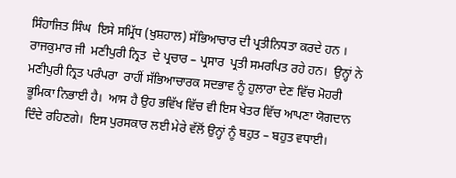ਸਿੰਹਾਜਿਤ ਸਿੰਘ  ਇਸੇ ਸਮ੍ਰਿੱਧ (ਖੁਸ਼ਹਾਲ) ਸੱਭਿਆਚਾਰ ਦੀ ਪ੍ਰਤੀਨਿਧਤਾ ਕਰਦੇ ਹਨ ।  ਰਾਜਕੁਮਾਰ ਜੀ  ਮਣੀਪੁਰੀ ਨ੍ਰਿਤ  ਦੇ ਪ੍ਰਚਾਰ – ਪ੍ਰਸਾਰ  ਪ੍ਰਤੀ ਸਮਰਪਿਤ ਰਹੇ ਹਨ।  ਉਨ੍ਹਾਂ ਨੇ ਮਣੀਪੁਰੀ ਨ੍ਰਿਤ ਪਰੰਪਰਾ  ਰਾਹੀਂ ਸੱਭਿਆਚਾਰਕ ਸਦਭਾਵ ਨੂੰ ਹੁਲਾਰਾ ਦੇਣ ਵਿੱਚ ਮੋਹਰੀ ਭੂਮਿਕਾ ਨਿਭਾਈ ਹੈ।  ਆਸ ਹੈ ਉਹ ਭਵਿੱਖ ਵਿੱਚ ਵੀ ਇਸ ਖੇਤਰ ਵਿੱਚ ਆਪਣਾ ਯੋਗਦਾਨ ਦਿੰਦੇ ਰਹਿਣਗੇ।  ਇਸ ਪੁਰਸਕਾਰ ਲਈ ਮੇਰੇ ਵੱਲੋਂ ਉਨ੍ਹਾਂ ਨੂੰ ਬਹੁਤ – ਬਹੁਤ ਵਧਾਈ।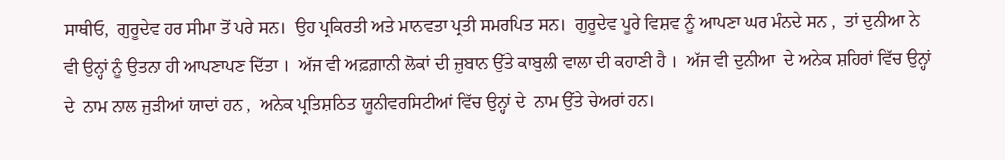ਸਾਥੀਓ,  ਗੁਰੂਦੇਵ ਹਰ ਸੀਮਾ ਤੋਂ ਪਰੇ ਸਨ।  ਉਹ ਪ੍ਰਕਿਰਤੀ ਅਤੇ ਮਾਨਵਤਾ ਪ੍ਰਤੀ ਸਮਰਪਿਤ ਸਨ।  ਗੁਰੂਦੇਵ ਪੂਰੇ ਵਿਸ਼ਵ ਨੂੰ ਆਪਣਾ ਘਰ ਮੰਨਦੇ ਸਨ ,  ਤਾਂ ਦੁਨੀਆ ਨੇ ਵੀ ਉਨ੍ਹਾਂ ਨੂੰ ਉਤਨਾ ਹੀ ਆਪਣਾਪਣ ਦਿੱਤਾ ।  ਅੱਜ ਵੀ ਅਫ਼ਗ਼ਾਨੀ ਲੋਕਾਂ ਦੀ ਜ਼ੁਬਾਨ ਉੱਤੇ ਕਾਬੁਲੀ ਵਾਲਾ ਦੀ ਕਹਾਣੀ ਹੈ ।  ਅੱਜ ਵੀ ਦੁਨੀਆ  ਦੇ ਅਨੇਕ ਸ਼ਹਿਰਾਂ ਵਿੱਚ ਉਨ੍ਹਾਂ ਦੇ  ਨਾਮ ਨਾਲ ਜੁੜੀਆਂ ਯਾਦਾਂ ਹਨ ,  ਅਨੇਕ ਪ੍ਰਤਿਸ਼ਠਿਤ ਯੂਨੀਵਰਸਿਟੀਆਂ ਵਿੱਚ ਉਨ੍ਹਾਂ ਦੇ  ਨਾਮ ਉੱਤੇ ਚੇਅਰਾਂ ਹਨ।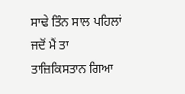ਸਾਢੇ ਤਿੰਨ ਸਾਲ ਪਹਿਲਾਂ ਜਦੋਂ ਮੈਂ ਤਾ ਤਾਜ਼ਿਕਿਸਤਾਨ ਗਿਆ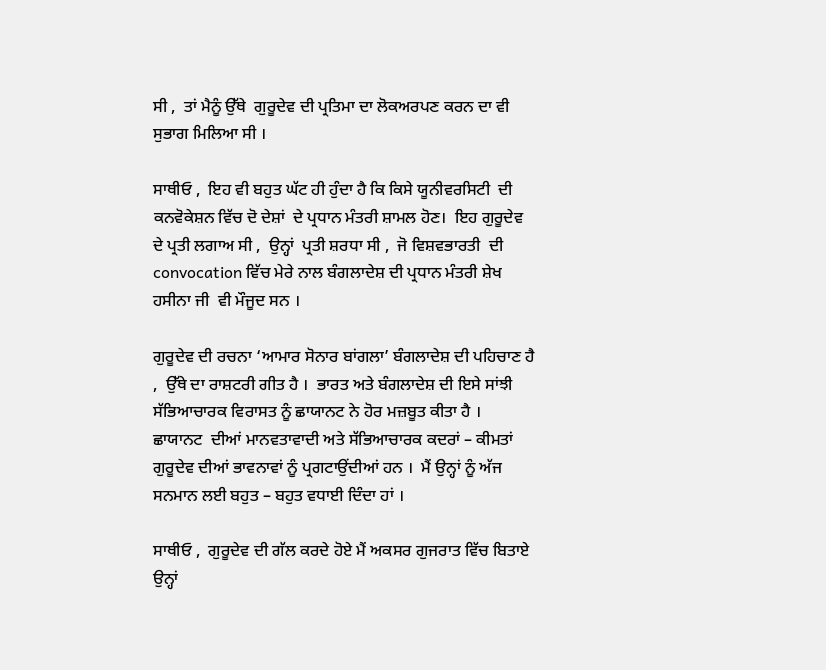ਸੀ ,  ਤਾਂ ਮੈਨੂੰ ਉੱਥੇ  ਗੁਰੂਦੇਵ ਦੀ ਪ੍ਰਤਿਮਾ ਦਾ ਲੋਕਅਰਪਣ ਕਰਨ ਦਾ ਵੀ ਸੁਭਾਗ ਮਿਲਿਆ ਸੀ ।

ਸਾਥੀਓ ,  ਇਹ ਵੀ ਬਹੁਤ ਘੱਟ ਹੀ ਹੁੰਦਾ ਹੈ ਕਿ ਕਿਸੇ ਯੂਨੀਵਰਸਿਟੀ  ਦੀ ਕਨਵੋਕੇਸ਼ਨ ਵਿੱਚ ਦੋ ਦੇਸ਼ਾਂ  ਦੇ ਪ੍ਰਧਾਨ ਮੰਤਰੀ ਸ਼ਾਮਲ ਹੋਣ।  ਇਹ ਗੁਰੂਦੇਵ  ਦੇ ਪ੍ਰਤੀ ਲਗਾਅ ਸੀ ,  ਉਨ੍ਹਾਂ  ਪ੍ਰਤੀ ਸ਼ਰਧਾ ਸੀ ,  ਜੋ ਵਿਸ਼ਵਭਾਰਤੀ  ਦੀ convocation ਵਿੱਚ ਮੇਰੇ ਨਾਲ ਬੰਗਲਾਦੇਸ਼ ਦੀ ਪ੍ਰਧਾਨ ਮੰਤਰੀ ਸ਼ੇਖ ਹਸੀਨਾ ਜੀ  ਵੀ ਮੌਜੂਦ ਸਨ ।

ਗੁਰੂਦੇਵ ਦੀ ਰਚਨਾ ‘ਆਮਾਰ ਸੋਨਾਰ ਬਾਂਗਲਾ’ ਬੰਗਲਾਦੇਸ਼ ਦੀ ਪਹਿਚਾਣ ਹੈ ,  ਉੱਥੇ ਦਾ ਰਾਸ਼ਟਰੀ ਗੀਤ ਹੈ ।  ਭਾਰਤ ਅਤੇ ਬੰਗਲਾਦੇਸ਼ ਦੀ ਇਸੇ ਸਾਂਝੀ ਸੱਭਿਆਚਾਰਕ ਵਿਰਾਸਤ ਨੂੰ ਛਾਯਾਨਟ ਨੇ ਹੋਰ ਮਜ਼ਬੂਤ ਕੀਤਾ ਹੈ ।  ਛਾਯਾਨਟ  ਦੀਆਂ ਮਾਨਵਤਾਵਾਦੀ ਅਤੇ ਸੱਭਿਆਚਾਰਕ ਕਦਰਾਂ – ਕੀਮਤਾਂ ਗੁਰੂਦੇਵ ਦੀਆਂ ਭਾਵਨਾਵਾਂ ਨੂੰ ਪ੍ਰਗਟਾਉਂਦੀਆਂ ਹਨ ।  ਮੈਂ ਉਨ੍ਹਾਂ ਨੂੰ ਅੱਜ ਸਨਮਾਨ ਲਈ ਬਹੁਤ – ਬਹੁਤ ਵਧਾਈ ਦਿੰਦਾ ਹਾਂ ।

ਸਾਥੀਓ ,  ਗੁਰੂਦੇਵ ਦੀ ਗੱਲ ਕਰਦੇ ਹੋਏ ਮੈਂ ਅਕਸਰ ਗੁਜਰਾਤ ਵਿੱਚ ਬਿਤਾਏ ਉਨ੍ਹਾਂ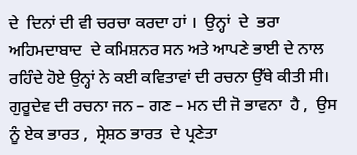ਦੇ  ਦਿਨਾਂ ਦੀ ਵੀ ਚਰਚਾ ਕਰਦਾ ਹਾਂ ।  ਉਨ੍ਹਾਂ  ਦੇ  ਭਰਾ ਅਹਿਮਦਾਬਾਦ  ਦੇ ਕਮਿਸ਼ਨਰ ਸਨ ਅਤੇ ਆਪਣੇ ਭਾਈ ਦੇ ਨਾਲ ਰਹਿੰਦੇ ਹੋਏ ਉਨ੍ਹਾਂ ਨੇ ਕਈ ਕਵਿਤਾਵਾਂ ਦੀ ਰਚਨਾ ਉੱਥੇ ਕੀਤੀ ਸੀ।  ਗੁਰੂਦੇਵ ਦੀ ਰਚਨਾ ਜਨ – ਗਣ – ਮਨ ਦੀ ਜੋ ਭਾਵਨਾ  ਹੈ ,  ਉਸ ਨੂੰ ਏਕ ਭਾਰਤ ,  ਸ੍ਰੇਸ਼ਠ ਭਾਰਤ  ਦੇ ਪ੍ਰਣੇਤਾ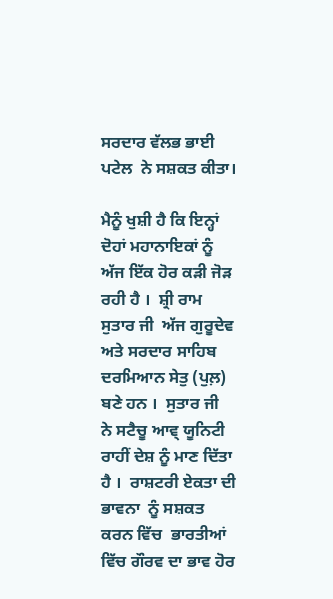ਸਰਦਾਰ ਵੱਲਭ ਭਾਈ ਪਟੇਲ  ਨੇ ਸਸ਼ਕਤ ਕੀਤਾ।

ਮੈਨੂੰ ਖੁਸ਼ੀ ਹੈ ਕਿ ਇਨ੍ਹਾਂ ਦੋਹਾਂ ਮਹਾਨਾਇਕਾਂ ਨੂੰ ਅੱਜ ਇੱਕ ਹੋਰ ਕੜੀ ਜੋੜ ਰਹੀ ਹੈ ।  ਸ਼੍ਰੀ ਰਾਮ ਸੁਤਾਰ ਜੀ  ਅੱਜ ਗੁਰੂਦੇਵ ਅਤੇ ਸਰਦਾਰ ਸਾਹਿਬ  ਦਰਮਿਆਨ ਸੇਤੁ (ਪੁਲ਼) ਬਣੇ ਹਨ ।  ਸੁਤਾਰ ਜੀ  ਨੇ ਸਟੈਚੂ ਆਵ੍ ਯੂਨਿਟੀ  ਰਾਹੀਂ ਦੇਸ਼ ਨੂੰ ਮਾਣ ਦਿੱਤਾ ਹੈ ।  ਰਾਸ਼ਟਰੀ ਏਕਤਾ ਦੀ ਭਾਵਨਾ  ਨੂੰ ਸਸ਼ਕਤ ਕਰਨ ਵਿੱਚ  ਭਾਰਤੀਆਂ ਵਿੱਚ ਗੌਰਵ ਦਾ ਭਾਵ ਹੋਰ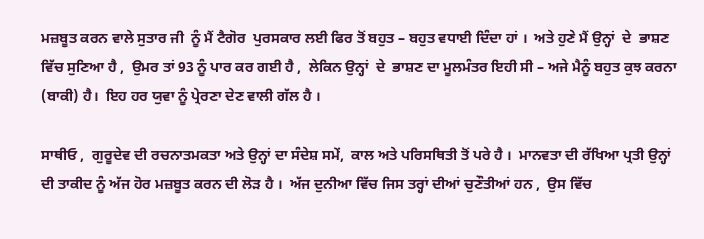ਮਜ਼ਬੂਤ ਕਰਨ ਵਾਲੇ ਸੁਤਾਰ ਜੀ  ਨੂੰ ਮੈਂ ਟੈਗੋਰ  ਪੁਰਸਕਾਰ ਲਈ ਫਿਰ ਤੋਂ ਬਹੁਤ – ਬਹੁਤ ਵਧਾਈ ਦਿੰਦਾ ਹਾਂ ।  ਅਤੇ ਹੁਣੇ ਮੈਂ ਉਨ੍ਹਾਂ  ਦੇ  ਭਾਸ਼ਣ ਵਿੱਚ ਸੁਣਿਆ ਹੈ ,  ਉਮਰ ਤਾਂ 93 ਨੂੰ ਪਾਰ ਕਰ ਗਈ ਹੈ ,  ਲੇਕਿਨ ਉਨ੍ਹਾਂ  ਦੇ  ਭਾਸ਼ਣ ਦਾ ਮੂਲਮੰਤਰ ਇਹੀ ਸੀ – ਅਜੇ ਮੈਨੂੰ ਬਹੁਤ ਕੁਝ ਕਰਨਾ (ਬਾਕੀ) ਹੈ।  ਇਹ ਹਰ ਯੁਵਾ ਨੂੰ ਪ੍ਰੇਰਣਾ ਦੇਣ ਵਾਲੀ ਗੱਲ ਹੈ ।

ਸਾਥੀਓ ,  ਗੁਰੂਦੇਵ ਦੀ ਰਚਨਾਤਮਕਤਾ ਅਤੇ ਉਨ੍ਹਾਂ ਦਾ ਸੰਦੇਸ਼ ਸਮੇਂ,  ਕਾਲ ਅਤੇ ਪਰਿਸਥਿਤੀ ਤੋਂ ਪਰੇ ਹੈ ।  ਮਾਨਵਤਾ ਦੀ ਰੱਖਿਆ ਪ੍ਰਤੀ ਉਨ੍ਹਾਂ  ਦੀ ਤਾਕੀਦ ਨੂੰ ਅੱਜ ਹੋਰ ਮਜ਼ਬੂਤ ਕਰਨ ਦੀ ਲੋੜ ਹੈ ।  ਅੱਜ ਦੁਨੀਆ ਵਿੱਚ ਜਿਸ ਤਰ੍ਹਾਂ ਦੀਆਂ ਚੁਣੌਤੀਆਂ ਹਨ ,  ਉਸ ਵਿੱਚ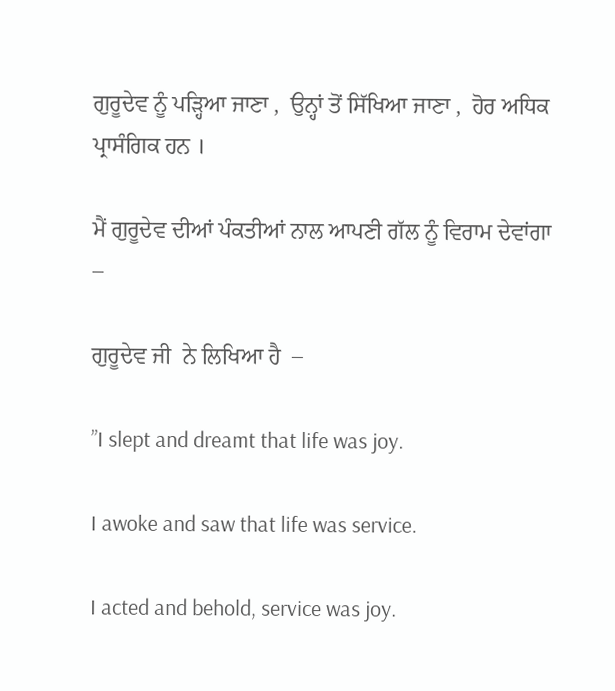ਗੁਰੂਦੇਵ ਨੂੰ ਪੜ੍ਹਿਆ ਜਾਣਾ ,  ਉਨ੍ਹਾਂ ਤੋਂ ਸਿੱਖਿਆ ਜਾਣਾ ,  ਹੋਰ ਅਧਿਕ ਪ੍ਰਾਸੰਗਿਕ ਹਨ ।

ਮੈਂ ਗੁਰੂਦੇਵ ਦੀਆਂ ਪੰਕਤੀਆਂ ਨਾਲ ਆਪਣੀ ਗੱਲ ਨੂੰ ਵਿਰਾਮ ਦੇਵਾਂਗਾ –

ਗੁਰੂਦੇਵ ਜੀ  ਨੇ ਲਿਖਿਆ ਹੈ  –

”I slept and dreamt that life was joy.

I awoke and saw that life was service.

I acted and behold, service was joy.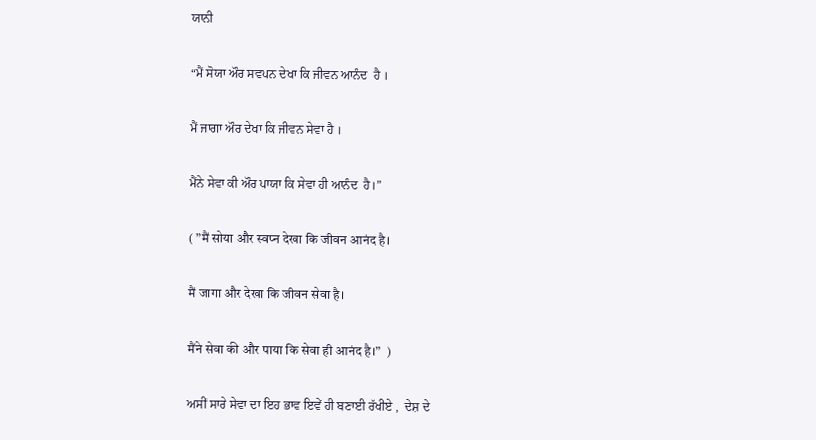ਯਾਨੀ

“ਮੈਂ ਸੋਯਾ ਔਰ ਸਵਪਨ ਦੇਖਾ ਕਿ ਜੀਵਨ ਆਨੰਦ  ਹੈ ।

ਮੈਂ ਜਾਗਾ ਔਰ ਦੇਖਾ ਕਿ ਜੀਵਨ ਸੇਵਾ ਹੈ ।

ਮੈਂਨੇ ਸੇਵਾ ਕੀ ਔਰ ਪਾਯਾ ਕਿ ਸੇਵਾ ਹੀ ਆਨੰਦ  ਹੈ।”

( ”मैं सोया और स्‍वप्‍न देखा कि जीवन आनंद है।

मैं जागा और देखा कि जीवन सेवा है।

मैंने सेवा की और पाया कि सेवा ही आनंद है।”  )

ਅਸੀਂ ਸਾਰੇ ਸੇਵਾ ਦਾ ਇਹ ਭਾਵ ਇਵੇਂ ਹੀ ਬਣਾਈ ਰੱਖੀਏ ,  ਦੇਸ਼ ਦੇ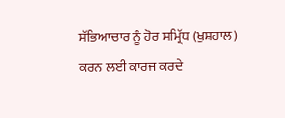ਸੱਭਿਆਚਾਰ ਨੂੰ ਹੋਰ ਸਮ੍ਰਿੱਧ (ਖੁਸ਼ਹਾਲ)  ਕਰਨ ਲਈ ਕਾਰਜ ਕਰਦੇ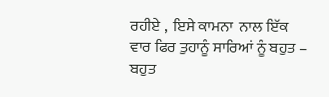ਰਹੀਏ ,  ਇਸੇ ਕਾਮਨਾ  ਨਾਲ ਇੱਕ ਵਾਰ ਫਿਰ ਤੁਹਾਨੂੰ ਸਾਰਿਆਂ ਨੂੰ ਬਹੁਤ – ਬਹੁਤ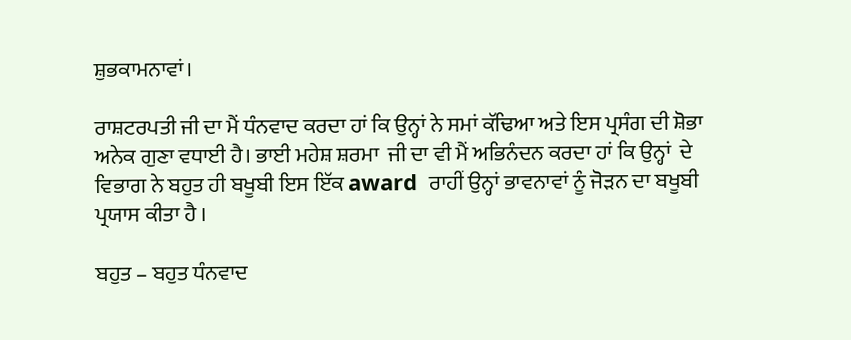ਸ਼ੁਭਕਾਮਨਾਵਾਂ।

ਰਾਸ਼ਟਰਪਤੀ ਜੀ ਦਾ ਮੈਂ ਧੰਨਵਾਦ ਕਰਦਾ ਹਾਂ ਕਿ ਉਨ੍ਹਾਂ ਨੇ ਸਮਾਂ ਕੱਢਿਆ ਅਤੇ ਇਸ ਪ੍ਰਸੰਗ ਦੀ ਸ਼ੋਭਾ ਅਨੇਕ ਗੁਣਾ ਵਧਾਈ ਹੈ। ਭਾਈ ਮਹੇਸ਼ ਸ਼ਰਮਾ  ਜੀ ਦਾ ਵੀ ਮੈਂ ਅਭਿਨੰਦਨ ਕਰਦਾ ਹਾਂ ਕਿ ਉਨ੍ਹਾਂ  ਦੇ  ਵਿਭਾਗ ਨੇ ਬਹੁਤ ਹੀ ਬਖੂਬੀ ਇਸ ਇੱਕ award  ਰਾਹੀਂ ਉਨ੍ਹਾਂ ਭਾਵਨਾਵਾਂ ਨੂੰ ਜੋੜਨ ਦਾ ਬਖੂਬੀ ਪ੍ਰਯਾਸ ਕੀਤਾ ਹੈ ।

ਬਹੁਤ – ਬਹੁਤ ਧੰਨਵਾਦ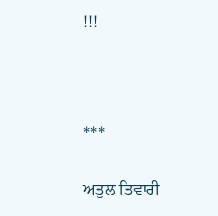!!!



***

ਅਤੁਲ ਤਿਵਾਰੀ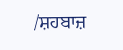/ਸ਼ਹਬਾਜ਼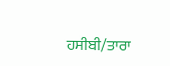ਹਸੀਬੀ/ਤਾਰਾ